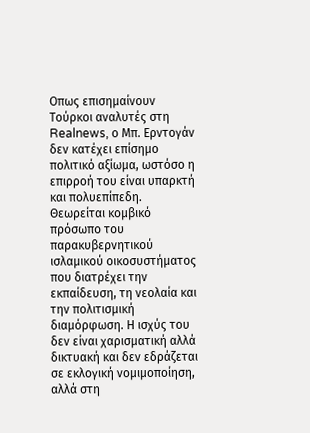Οπως επισημαίνουν Τούρκοι αναλυτές στη Realnews, ο Μπ. Ερντογάν δεν κατέχει επίσημο πολιτικό αξίωμα, ωστόσο η επιρροή του είναι υπαρκτή και πολυεπίπεδη. Θεωρείται κομβικό πρόσωπο του παρακυβερνητικού ισλαμικού οικοσυστήματος που διατρέχει την εκπαίδευση, τη νεολαία και την πολιτισμική διαμόρφωση. Η ισχύς του δεν είναι χαρισματική αλλά δικτυακή και δεν εδράζεται σε εκλογική νομιμοποίηση, αλλά στη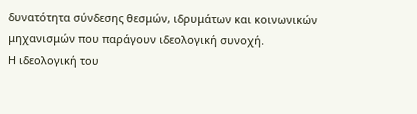δυνατότητα σύνδεσης θεσμών, ιδρυμάτων και κοινωνικών μηχανισμών που παράγουν ιδεολογική συνοχή.
Η ιδεολογική του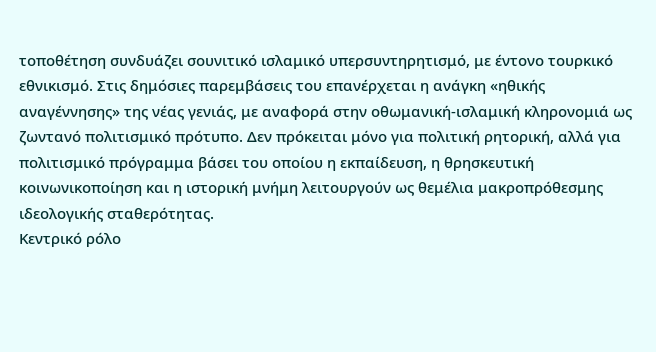τοποθέτηση συνδυάζει σουνιτικό ισλαμικό υπερσυντηρητισμό, με έντονο τουρκικό εθνικισμό. Στις δημόσιες παρεμβάσεις του επανέρχεται η ανάγκη «ηθικής αναγέννησης» της νέας γενιάς, με αναφορά στην οθωμανική-ισλαμική κληρονομιά ως ζωντανό πολιτισμικό πρότυπο. Δεν πρόκειται μόνο για πολιτική ρητορική, αλλά για πολιτισμικό πρόγραμμα βάσει του οποίου η εκπαίδευση, η θρησκευτική κοινωνικοποίηση και η ιστορική μνήμη λειτουργούν ως θεμέλια μακροπρόθεσμης ιδεολογικής σταθερότητας.
Κεντρικό ρόλο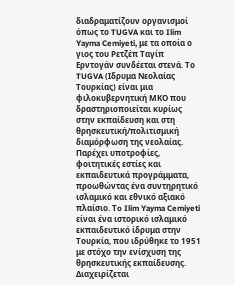διαδραματίζουν οργανισμοί όπως το TUGVA και το Ilim Yayma Cemiyeti, με τα οποία ο γιος του Ρετζέπ Ταγίπ Ερντογάν συνδέεται στενά. Το TUGVA (Ιδρυμα Νεολαίας Τουρκίας) είναι μια φιλοκυβερνητική ΜΚΟ που δραστηριοποιείται κυρίως στην εκπαίδευση και στη θρησκευτική/πολιτισμική διαμόρφωση της νεολαίας.
Παρέχει υποτροφίες, φοιτητικές εστίες και εκπαιδευτικά προγράμματα, προωθώντας ένα συντηρητικό ισλαμικό και εθνικό αξιακό πλαίσιο. Τo Ilim Yayma Cemiyeti είναι ένα ιστορικό ισλαμικό εκπαιδευτικό ίδρυμα στην Τουρκία, που ιδρύθηκε το 1951 με στόχο την ενίσχυση της θρησκευτικής εκπαίδευσης. Διαχειρίζεται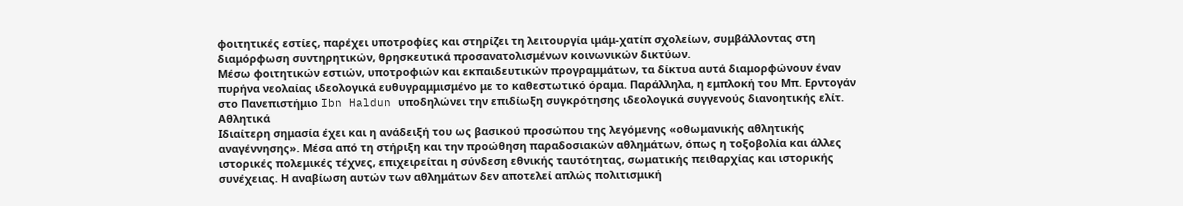φοιτητικές εστίες, παρέχει υποτροφίες και στηρίζει τη λειτουργία ιμάμ-χατίπ σχολείων, συμβάλλοντας στη διαμόρφωση συντηρητικών, θρησκευτικά προσανατολισμένων κοινωνικών δικτύων.
Μέσω φοιτητικών εστιών, υποτροφιών και εκπαιδευτικών προγραμμάτων, τα δίκτυα αυτά διαμορφώνουν έναν πυρήνα νεολαίας ιδεολογικά ευθυγραμμισμένο με το καθεστωτικό όραμα. Παράλληλα, η εμπλοκή του Μπ. Ερντογάν στο Πανεπιστήμιο Ibn Haldun υποδηλώνει την επιδίωξη συγκρότησης ιδεολογικά συγγενούς διανοητικής ελίτ.
Αθλητικά
Ιδιαίτερη σημασία έχει και η ανάδειξή του ως βασικού προσώπου της λεγόμενης «οθωμανικής αθλητικής αναγέννησης». Μέσα από τη στήριξη και την προώθηση παραδοσιακών αθλημάτων, όπως η τοξοβολία και άλλες ιστορικές πολεμικές τέχνες, επιχειρείται η σύνδεση εθνικής ταυτότητας, σωματικής πειθαρχίας και ιστορικής συνέχειας. Η αναβίωση αυτών των αθλημάτων δεν αποτελεί απλώς πολιτισμική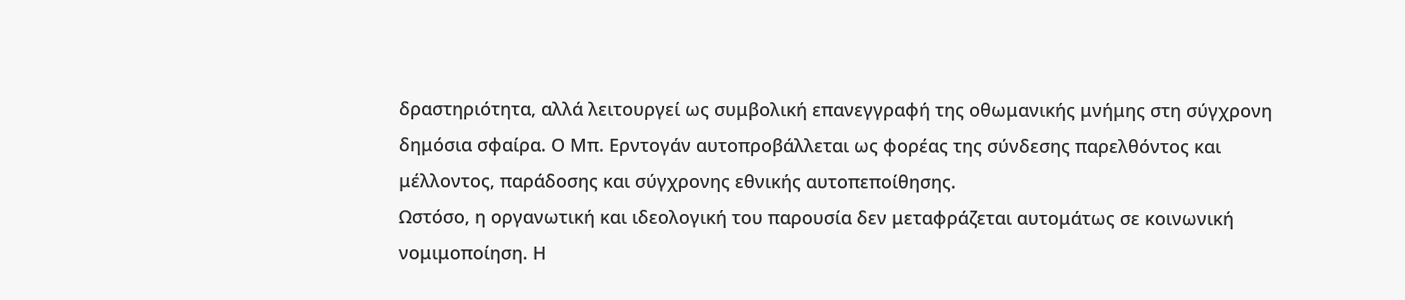δραστηριότητα, αλλά λειτουργεί ως συμβολική επανεγγραφή της οθωμανικής μνήμης στη σύγχρονη δημόσια σφαίρα. Ο Μπ. Ερντογάν αυτοπροβάλλεται ως φορέας της σύνδεσης παρελθόντος και μέλλοντος, παράδοσης και σύγχρονης εθνικής αυτοπεποίθησης.
Ωστόσο, η οργανωτική και ιδεολογική του παρουσία δεν μεταφράζεται αυτομάτως σε κοινωνική νομιμοποίηση. Η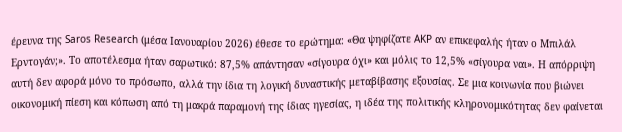έρευνα της Saros Research (μέσα Ιανουαρίου 2026) έθεσε το ερώτημα: «Θα ψηφίζατε AKP αν επικεφαλής ήταν ο Μπιλάλ Ερντογάν;». Το αποτέλεσμα ήταν σαρωτικό: 87,5% απάντησαν «σίγουρα όχι» και μόλις το 12,5% «σίγουρα ναι». Η απόρριψη αυτή δεν αφορά μόνο το πρόσωπο, αλλά την ίδια τη λογική δυναστικής μεταβίβασης εξουσίας. Σε μια κοινωνία που βιώνει οικονομική πίεση και κόπωση από τη μακρά παραμονή της ίδιας ηγεσίας, η ιδέα της πολιτικής κληρονομικότητας δεν φαίνεται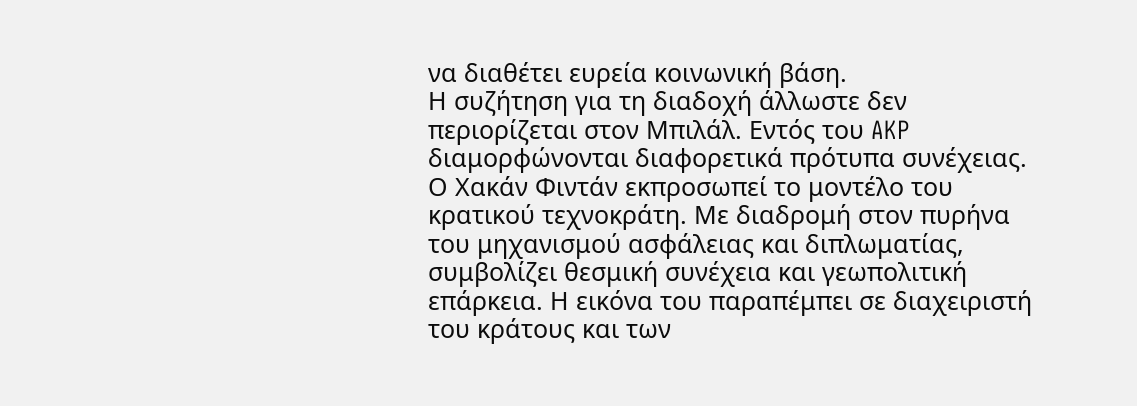να διαθέτει ευρεία κοινωνική βάση.
Η συζήτηση για τη διαδοχή άλλωστε δεν περιορίζεται στον Μπιλάλ. Εντός του AKP διαμορφώνονται διαφορετικά πρότυπα συνέχειας. Ο Χακάν Φιντάν εκπροσωπεί το μοντέλο του κρατικού τεχνοκράτη. Με διαδρομή στον πυρήνα του μηχανισμού ασφάλειας και διπλωματίας, συμβολίζει θεσμική συνέχεια και γεωπολιτική επάρκεια. Η εικόνα του παραπέμπει σε διαχειριστή του κράτους και των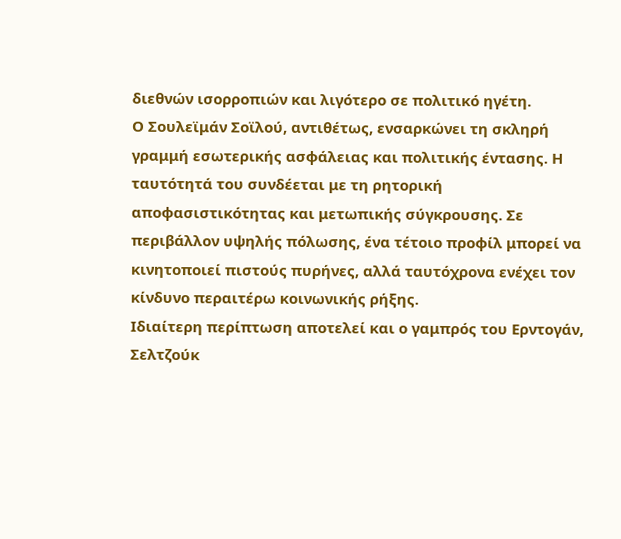διεθνών ισορροπιών και λιγότερο σε πολιτικό ηγέτη.
Ο Σουλεϊμάν Σοϊλού, αντιθέτως, ενσαρκώνει τη σκληρή γραμμή εσωτερικής ασφάλειας και πολιτικής έντασης. Η ταυτότητά του συνδέεται με τη ρητορική αποφασιστικότητας και μετωπικής σύγκρουσης. Σε περιβάλλον υψηλής πόλωσης, ένα τέτοιο προφίλ μπορεί να κινητοποιεί πιστούς πυρήνες, αλλά ταυτόχρονα ενέχει τον κίνδυνο περαιτέρω κοινωνικής ρήξης.
Ιδιαίτερη περίπτωση αποτελεί και ο γαμπρός του Ερντογάν, Σελτζούκ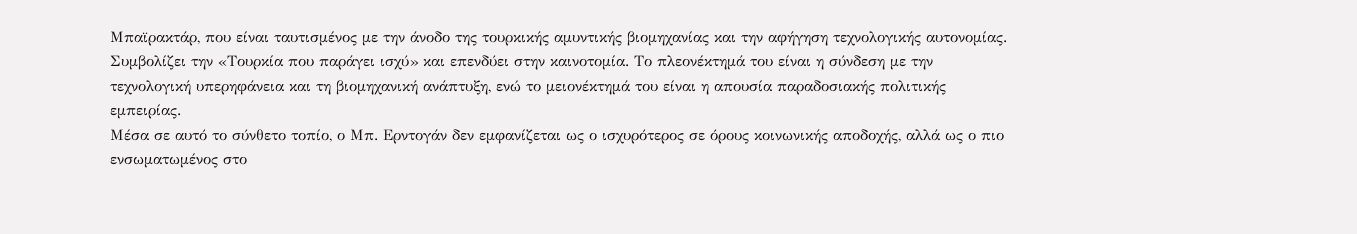Μπαϊρακτάρ, που είναι ταυτισμένος με την άνοδο της τουρκικής αμυντικής βιομηχανίας και την αφήγηση τεχνολογικής αυτονομίας. Συμβολίζει την «Τουρκία που παράγει ισχύ» και επενδύει στην καινοτομία. Το πλεονέκτημά του είναι η σύνδεση με την τεχνολογική υπερηφάνεια και τη βιομηχανική ανάπτυξη, ενώ το μειονέκτημά του είναι η απουσία παραδοσιακής πολιτικής εμπειρίας.
Μέσα σε αυτό το σύνθετο τοπίο, ο Μπ. Ερντογάν δεν εμφανίζεται ως ο ισχυρότερος σε όρους κοινωνικής αποδοχής, αλλά ως ο πιο ενσωματωμένος στο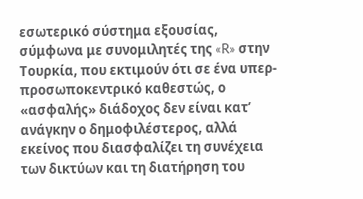εσωτερικό σύστημα εξουσίας, σύμφωνα με συνομιλητές της «R» στην Τουρκία, που εκτιμούν ότι σε ένα υπερ-προσωποκεντρικό καθεστώς, ο «ασφαλής» διάδοχος δεν είναι κατ’ ανάγκην ο δημοφιλέστερος, αλλά εκείνος που διασφαλίζει τη συνέχεια των δικτύων και τη διατήρηση του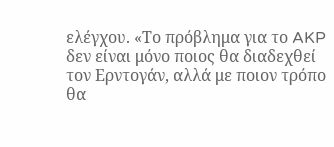ελέγχου. «Το πρόβλημα για το AKP δεν είναι μόνο ποιος θα διαδεχθεί τον Ερντογάν, αλλά με ποιον τρόπο θα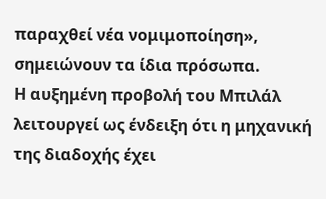παραχθεί νέα νομιμοποίηση», σημειώνουν τα ίδια πρόσωπα.
Η αυξημένη προβολή του Μπιλάλ λειτουργεί ως ένδειξη ότι η μηχανική της διαδοχής έχει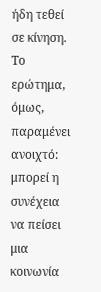ήδη τεθεί σε κίνηση. Το ερώτημα, όμως, παραμένει ανοιχτό: μπορεί η συνέχεια να πείσει μια κοινωνία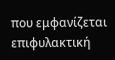που εμφανίζεται επιφυλακτική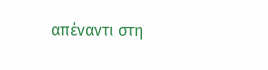απέναντι στη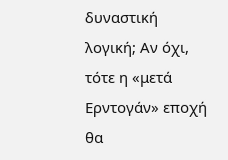δυναστική λογική; Αν όχι, τότε η «μετά Ερντογάν» εποχή θα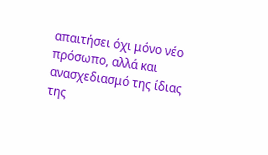απαιτήσει όχι μόνο νέο πρόσωπο, αλλά και ανασχεδιασμό της ίδιας της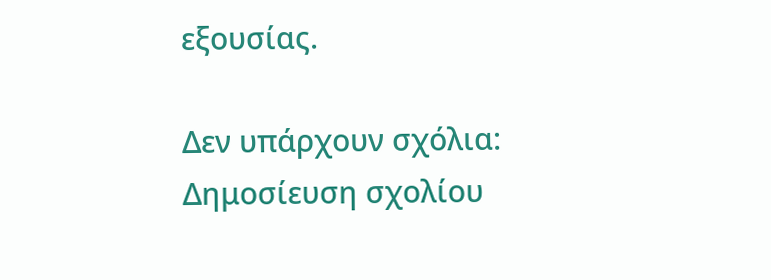εξουσίας.

Δεν υπάρχουν σχόλια:
Δημοσίευση σχολίου